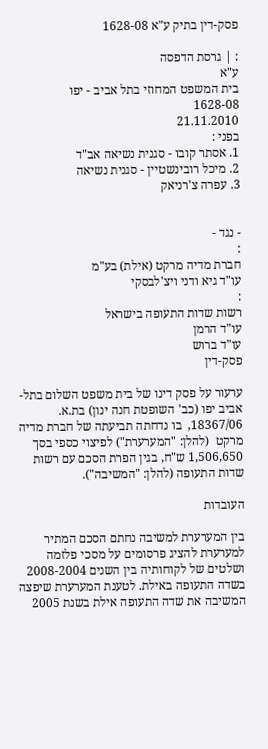פסק-דין בתיק ע"א 1628-08

: | גרסת הדפסה
ע"א
בית המשפט המחוזי בתל אביב - יפו
1628-08
21.11.2010
בפני :
1. אסתר קובו - סגנית נשיאה אב"ד
2. מיכל רובינשטיין - סגנית נשיאה
3. עפרה צ'רניאק


- נגד -
:
חברת מדיה מרקט (אילת) בע"מ
עו"ד גיא ודני ויצ'לבסקי
:
רשות שדות התעופה בישראל
עו"ד הרמן
עו"ד ברוש
פסק-דין

ערעור על פסק דינו של בית משפט השלום בתל-אביב יפו (כב' השופטת חנה ינון) בת.א. 18367/06,  בו נדחתה תביעתה של חברת מדיה מרקט  (להלן: "המערערת") לפיצוי כספי בסך 1,506,650 ש"ח, בגין הפרת הסכם עם רשות שדות התעופה (להלן: "המשיבה").

העובדות

בין המערערת למשיבה נחתם הסכם המתיר למערערת להציג פרסומים על מסכי פלזמה ושלטים של לקוחותיה בין השנים 2008-2004 בשדה התעופה באילת. לטענת המערערת שיפצה המשיבה את שדה התעופה אילת בשנת 2005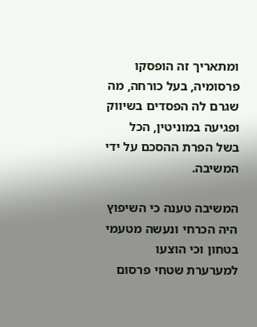ומתאריך זה הופסקו פרסומיה, בעל כורחה, מה שגרם לה הפסדים בשיווק ופגיעה במוניטין, הכל בשל הפרת ההסכם על ידי המשיבה.

המשיבה טענה כי השיפוץ היה הכרחי ונעשה מטעמי בטחון וכי הוצעו למערערת שטחי פרסום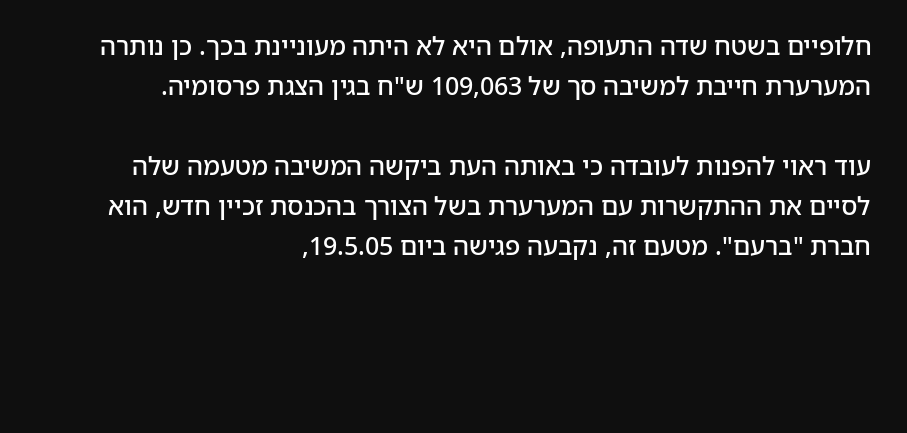חלופיים בשטח שדה התעופה, אולם היא לא היתה מעוניינת בכך. כן נותרה המערערת חייבת למשיבה סך של 109,063 ש"ח בגין הצגת פרסומיה.

עוד ראוי להפנות לעובדה כי באותה העת ביקשה המשיבה מטעמה שלה לסיים את ההתקשרות עם המערערת בשל הצורך בהכנסת זכיין חדש, הוא חברת "ברעם". מטעם זה, נקבעה פגישה ביום 19.5.05,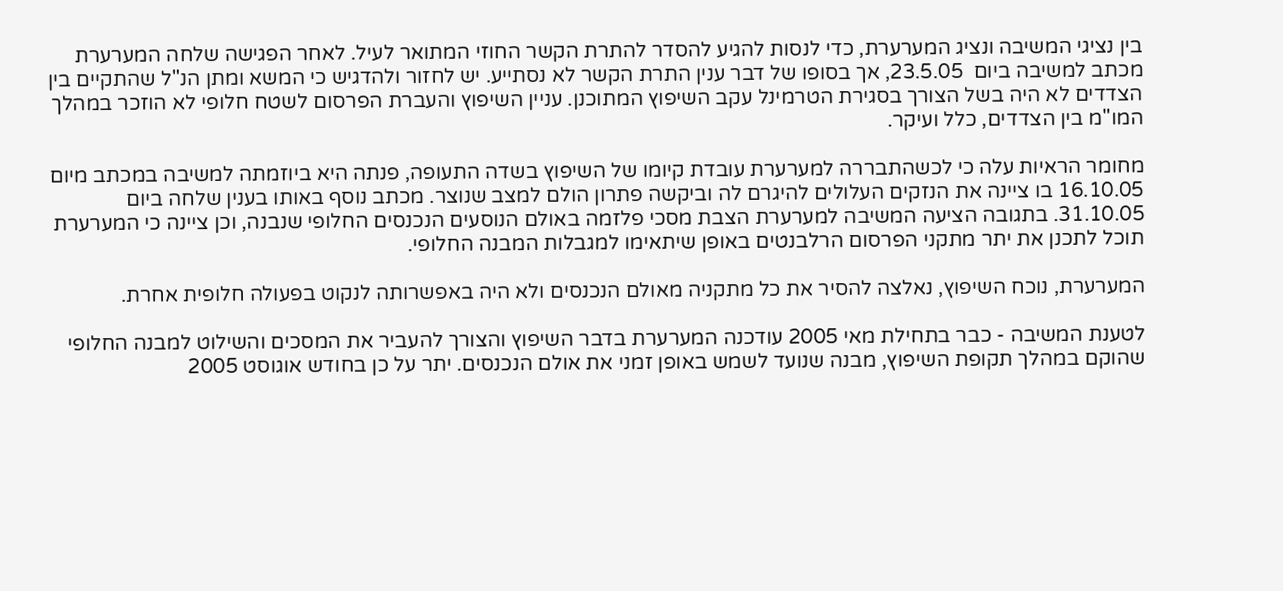בין נציגי המשיבה ונציג המערערת, כדי לנסות להגיע להסדר להתרת הקשר החוזי המתואר לעיל. לאחר הפגישה שלחה המערערת מכתב למשיבה ביום  23.5.05, אך בסופו של דבר ענין התרת הקשר לא נסתייע. יש לחזור ולהדגיש כי המשא ומתן הנ"ל שהתקיים בין הצדדים לא היה בשל הצורך בסגירת הטרמינל עקב השיפוץ המתוכנן. עניין השיפוץ והעברת הפרסום לשטח חלופי לא הוזכר במהלך המו"מ בין הצדדים, כלל ועיקר.

מחומר הראיות עלה כי לכשהתבררה למערערת עובדת קיומו של השיפוץ בשדה התעופה, פנתה היא ביוזמתה למשיבה במכתב מיום 16.10.05 בו ציינה את הנזקים העלולים להיגרם לה וביקשה פתרון הולם למצב שנוצר. מכתב נוסף באותו בענין שלחה ביום 31.10.05. בתגובה הציעה המשיבה למערערת הצבת מסכי פלזמה באולם הנוסעים הנכנסים החלופי שנבנה, וכן ציינה כי המערערת תוכל לתכנן את יתר מתקני הפרסום הרלבנטים באופן שיתאימו למגבלות המבנה החלופי.

המערערת, נוכח השיפוץ, נאלצה להסיר את כל מתקניה מאולם הנכנסים ולא היה באפשרותה לנקוט בפעולה חלופית אחרת.

לטענת המשיבה - כבר בתחילת מאי 2005 עודכנה המערערת בדבר השיפוץ והצורך להעביר את המסכים והשילוט למבנה החלופי שהוקם במהלך תקופת השיפוץ, מבנה שנועד לשמש באופן זמני את אולם הנכנסים. יתר על כן בחודש אוגוסט 2005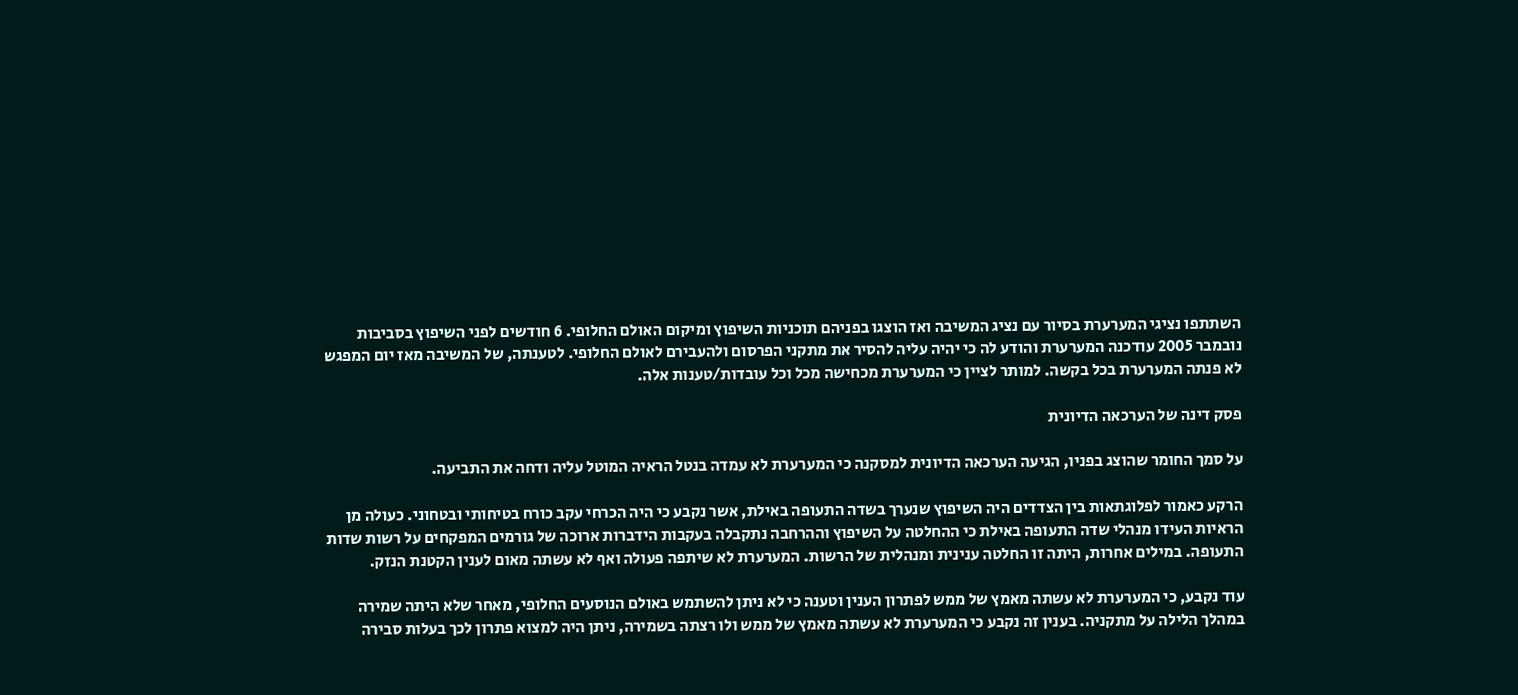השתתפו נציגי המערערת בסיור עם נציג המשיבה ואז הוצגו בפניהם תוכניות השיפוץ ומיקום האולם החלופי. 6 חודשים לפני השיפוץ בסביבות נובמבר 2005 עודכנה המערערת והודע לה כי יהיה עליה להסיר את מתקני הפרסום ולהעבירם לאולם החלופי. לטענתה, של המשיבה מאז יום המפגש לא פנתה המערערת בכל בקשה. למותר לציין כי המערערת מכחישה מכל וכל עובדות/טענות אלה.

פסק דינה של הערכאה הדיונית

על סמך החומר שהוצג בפניו, הגיעה הערכאה הדיונית למסקנה כי המערערת לא עמדה בנטל הראיה המוטל עליה ודחה את התביעה.

הרקע כאמור לפלוגתאות בין הצדדים היה השיפוץ שנערך בשדה התעופה באילת, אשר נקבע כי היה הכרחי עקב כורח בטיחותי ובטחוני. כעולה מן הראיות העידו מנהלי שדה התעופה באילת כי ההחלטה על השיפוץ וההרחבה נתקבלה בעקבות הידברות ארוכה של גורמים המפקחים על רשות שדות התעופה. במילים אחרות, היתה זו החלטה ענינית ומנהלית של הרשות. המערערת לא שיתפה פעולה ואף לא עשתה מאום לענין הקטנת הנזק.

עוד נקבע, כי המערערת לא עשתה מאמץ של ממש לפתרון הענין וטענה כי לא ניתן להשתמש באולם הנוסעים החלופי, מאחר שלא היתה שמירה במהלך הלילה על מתקניה. בענין זה נקבע כי המערערת לא עשתה מאמץ של ממש ולו רצתה בשמירה, ניתן היה למצוא פתרון לכך בעלות סבירה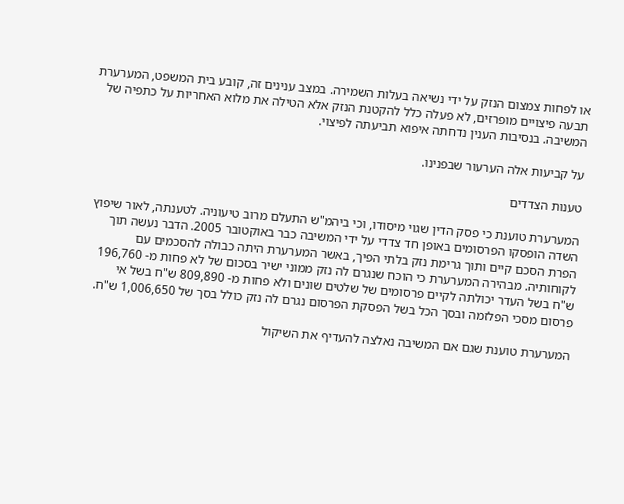או לפחות צמצום הנזק על ידי נשיאה בעלות השמירה. במצב ענינים זה, קובע בית המשפט, המערערת תבעה פיצויים מופרזים, לא פעלה כלל להקטנת הנזק אלא הטילה את מלוא האחריות על כתפיה של המשיבה. בנסיבות הענין נדחתה איפוא תביעתה לפיצוי.

על קביעות אלה הערעור שבפנינו.

טענות הצדדים

המערערת טוענת כי פסק הדין שגוי מיסודו, וכי ביהמ"ש התעלם מרוב טיעוניה. לטענתה, לאור שיפוץ השדה הופסקו הפרסומים באופן חד צדדי על ידי המשיבה כבר באוקטובר 2005. הדבר נעשה תוך הפרת הסכם קיים ותוך גרימת נזק בלתי הפיך, באשר המערערת היתה כבולה להסכמים עם לקוחותיה. מבהירה המערערת כי הוכח שנגרם לה נזק ממוני ישיר בסכום של לא פחות מ- 196,760 ש"ח בשל העדר יכולתה לקיים פרסומים של שלטים שונים ולא פחות מ- 809,890 ש"ח בשל אי פרסום מסכי הפלזמה ובסך הכל בשל הפסקת הפרסום נגרם לה נזק כולל בסך של 1,006,650 ש"ח.

המערערת טוענת שגם אם המשיבה נאלצה להעדיף את השיקול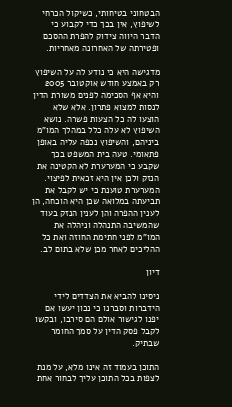הבטחוני בטיחותי, כשיקול הכרחי לשיפוץ, אין בכך כדי לקבוע כי הדבר היווה צידוק להפרת ההסכם ופטירתה של האחרונה מאחריות.

מדגישה היא כי נודע לה על השיפוץ רק באמצע חודש אוקטובר 2005 והיא אף הסכימה לפנים משורת הדין לנסות למצוא פתרון. אלא שלא הוצעו לה כל הצעות פשרה. נושא השיפוץ לא עלה כלל במהלך המו"מ ביניהם, והשיפוץ נכפה עליה באופן פתאומי. טעה בית המשפט בכך שקבע כי המערערת לא הקטינה את הנזק ולכן אין היא זכאית לפיצוי. המערערת טוענת כי יש לקבל את תביעתה במלואה שכן היא הוכחה, הן לענין ההפרה והן לענין הנזק בעוד שהמשיבה התנהלה וניהלה את המו"מ לפני חתימת החוזה ואת כל ההליכים לאחר מכן שלא בתום לב.

דיון

ניסינו להביא את הצדדים לידי הידברות וסברנו כי נכון יעשו אם יפנו לגישור אולם הם סירבו, ובקשו לקבל פסק הדין על סמך החומר שבתיק.

התוכן בעמוד זה אינו מלא, על מנת לצפות בכל התוכן עליך לבחור אחת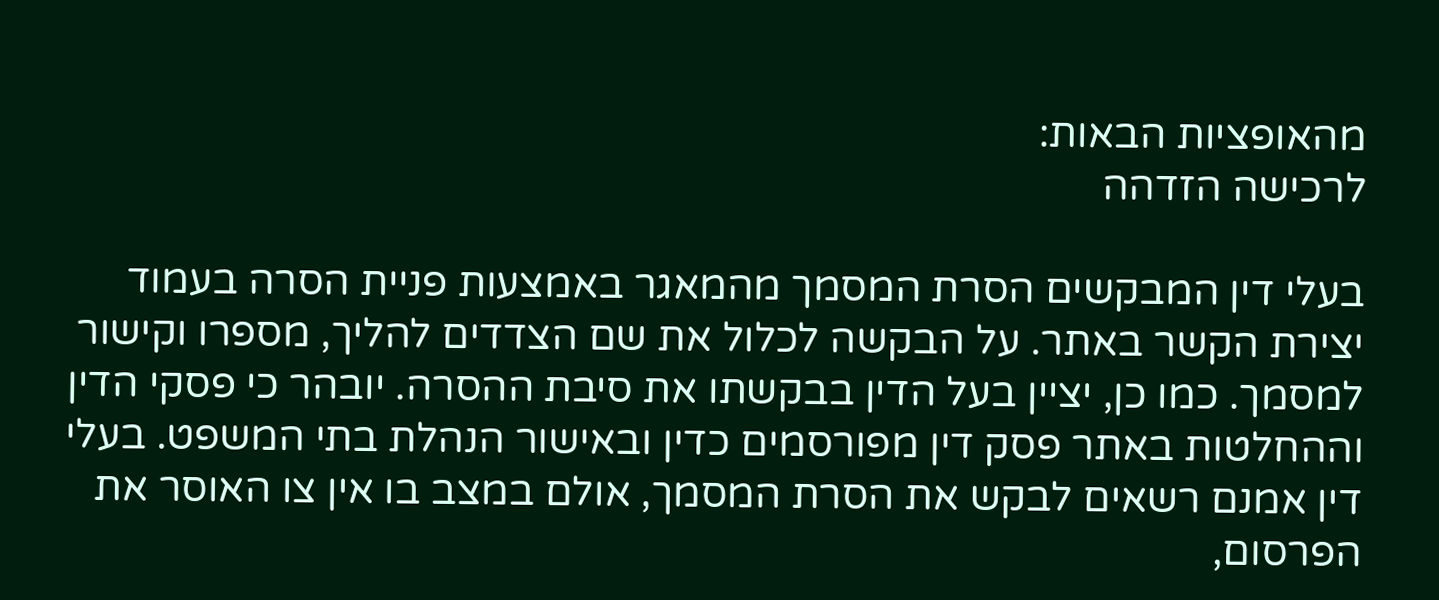מהאופציות הבאות:
לרכישה הזדהה

בעלי דין המבקשים הסרת המסמך מהמאגר באמצעות פניית הסרה בעמוד יצירת הקשר באתר. על הבקשה לכלול את שם הצדדים להליך, מספרו וקישור למסמך. כמו כן, יציין בעל הדין בבקשתו את סיבת ההסרה. יובהר כי פסקי הדין וההחלטות באתר פסק דין מפורסמים כדין ובאישור הנהלת בתי המשפט. בעלי דין אמנם רשאים לבקש את הסרת המסמך, אולם במצב בו אין צו האוסר את הפרסום,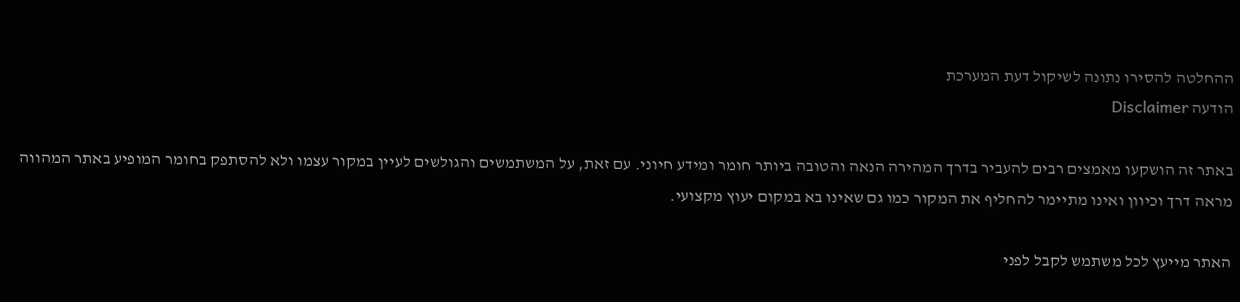ההחלטה להסירו נתונה לשיקול דעת המערכת
הודעה Disclaimer

באתר זה הושקעו מאמצים רבים להעביר בדרך המהירה הנאה והטובה ביותר חומר ומידע חיוני. עם זאת, על המשתמשים והגולשים לעיין במקור עצמו ולא להסתפק בחומר המופיע באתר המהווה מראה דרך וכיוון ואינו מתיימר להחליף את המקור כמו גם שאינו בא במקום יעוץ מקצועי.

האתר מייעץ לכל משתמש לקבל לפני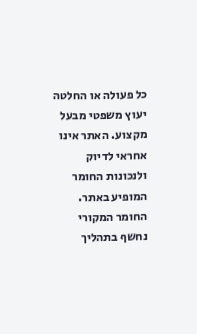כל פעולה או החלטה יעוץ משפטי מבעל מקצוע. האתר אינו אחראי לדיוק ולנכונות החומר המופיע באתר. החומר המקורי נחשף בתהליך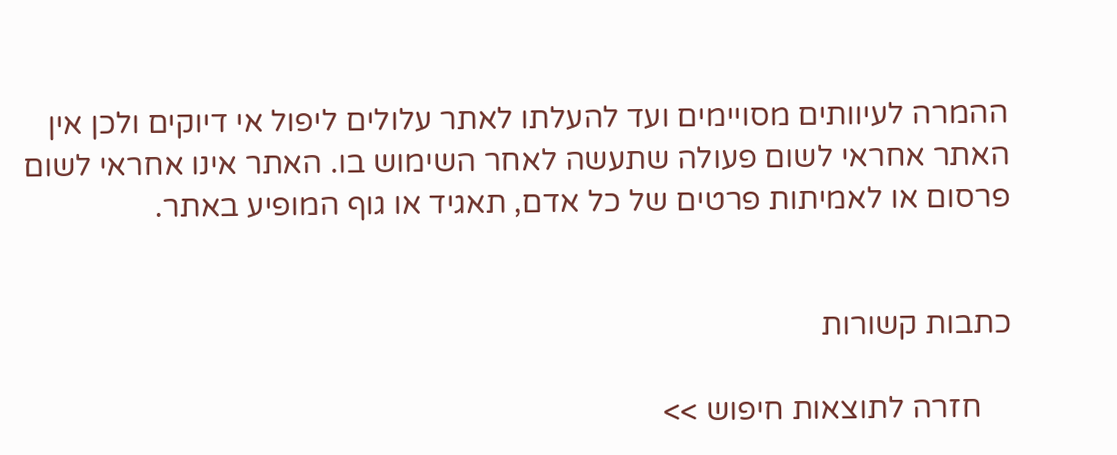ההמרה לעיוותים מסויימים ועד להעלתו לאתר עלולים ליפול אי דיוקים ולכן אין האתר אחראי לשום פעולה שתעשה לאחר השימוש בו. האתר אינו אחראי לשום פרסום או לאמיתות פרטים של כל אדם, תאגיד או גוף המופיע באתר.


כתבות קשורות

    חזרה לתוצאות חיפוש >>